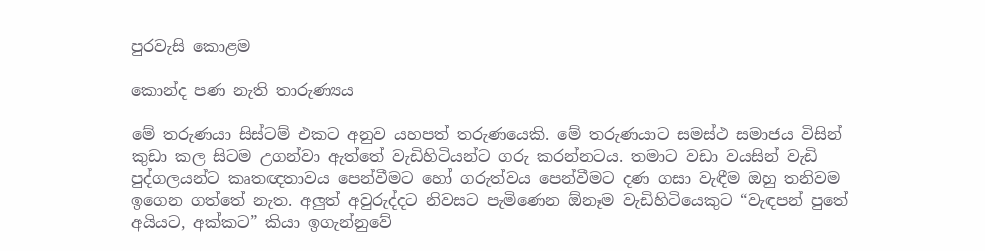පුරවැසි කොළම

කොන්ද පණ නැති තාරුණ්‍යය

මේ තරුණයා සිස්ටම් එකට අනුව යහපත් තරුණයෙකි. මේ තරුණයාට සමස්ථ සමාජය විසින් කුඩා කල සිටම උගන්වා ඇත්තේ වැඩිහිටියන්ට ගරු කරන්නටය. තමාට වඩා වයසින් වැඩි පුද්ගලයන්ට කෘතඥතාවය පෙන්වීමට හෝ ගරුත්වය පෙන්වීමට දණ ගසා වැඳීම ඔහු තනිවම ඉගෙන ගත්තේ නැත. අලුත් අවුරුද්දට නිවසට පැමිණෙන ඕනෑම වැඩිහිටියෙකුට “වැඳපන් පුතේ අයියට, අක්කට” කියා ඉගැන්නුවේ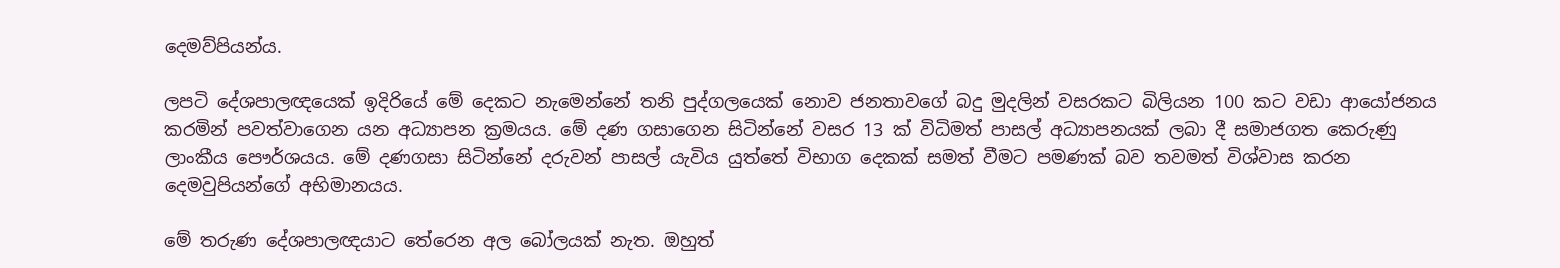දෙමව්පියන්ය.

ලපටි දේශපාලඥයෙක් ඉදිරියේ මේ දෙකට නැමෙන්නේ තනි පුද්ගලයෙක් නොව ජනතාවගේ බදු මුදලින් වසරකට බිලියන 100 කට වඩා ආයෝජනය කරමින් පවත්වාගෙන යන අධ්‍යාපන ක්‍රමයය. මේ දණ ගසාගෙන සිටින්නේ වසර 13 ක් විධිමත් පාසල් අධ්‍යාපනයක් ලබා දී සමාජගත කෙරුණු ලාංකීය පෞර්ශයය. මේ දණගසා සිටින්නේ දරුවන් පාසල් යැවිය යුත්තේ විභාග දෙකක් සමත් වීමට පමණක් බව තවමත් විශ්වාස කරන දෙමවුපියන්ගේ අභිමානයය.

මේ තරුණ දේශපාලඥයාට තේරෙන අල බෝලයක් නැත. ඔහුත්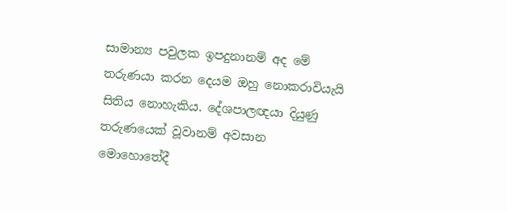සාමාන්‍ය පවුලක ඉපදුනානම් අද මේ තරුණයා කරන දෙයම ඔහු නොකරාවියැයි සිතිය නොහැකිය. දේශපාලඥයා දියුණු තරුණයෙක් වූවානම් අවසාන මොහොතේදී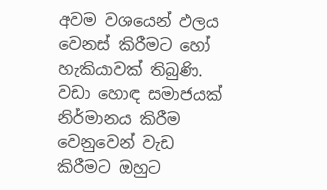අවම වශයෙන් ඵලය වෙනස් කිරීමට හෝ හැකියාවක් තිබුණි. වඩා හොඳ සමාජයක් නිර්මානය කිරීම වෙනුවෙන් වැඩ කිරීමට ඔහුට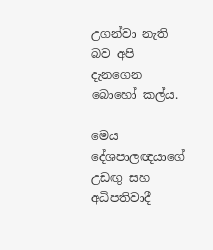උගන්වා නැති බව අපි දැනගෙන බොහෝ කල්ය.

මෙය දේශපාලඥයාගේ උඩඟු සහ අධිපතිවාදී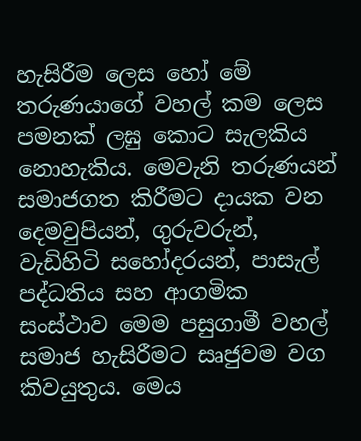හැසිරීම ලෙස හෝ මේ තරුණයාගේ වහල් කම ලෙස පමනක් ලඝු කොට සැලකිය නොහැකිය. මෙවැනි තරුණයන් සමාජගත කිරීමට දායක වන දෙමවුපියන්, ගුරුවරුන්, වැඩිහිටි සහෝදරයන්, පාසැල් පද්ධතිය සහ ආගමික සංස්ථාව මෙම පසුගාමී වහල් සමාජ හැසිරීමට සෘජුවම වග කිවයුතුය. මෙය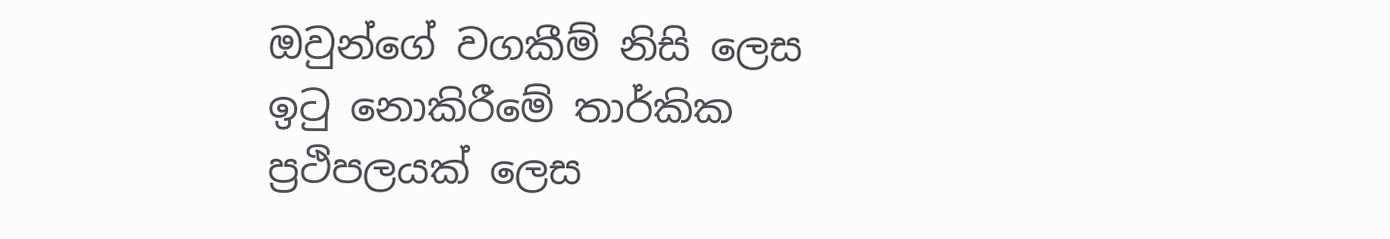ඔවුන්ගේ වගකීම් නිසි ලෙස ඉටු නොකිරීමේ තාර්කික ප්‍රථිපලයක් ලෙස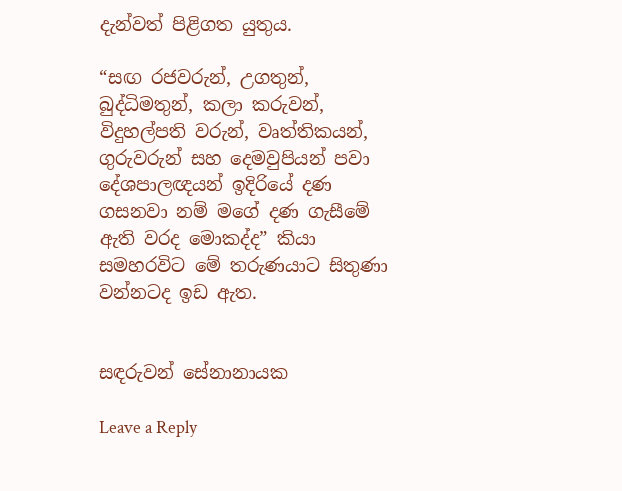දැන්වත් පිළිගත යුතුය.

“සඟ රජවරුන්, උගතුන්, බුද්ධිමතුන්, කලා කරුවන්, විදුහල්පති වරුන්, වෘත්තිකයන්, ගුරුවරුන් සහ දෙමවුපියන් පවා දේශපාලඥයන් ඉදිරියේ දණ ගසනවා නම් මගේ දණ ගැසීමේ ඇති වරද මොකද්ද” කියා සමහරවිට මේ තරුණයාට සිතුණා වන්නටද ඉඩ ඇත.


සඳරුවන් සේනානායක

Leave a Reply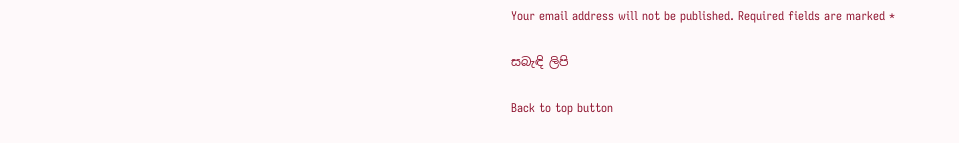Your email address will not be published. Required fields are marked *

සබැඳි ලිපි

Back to top button